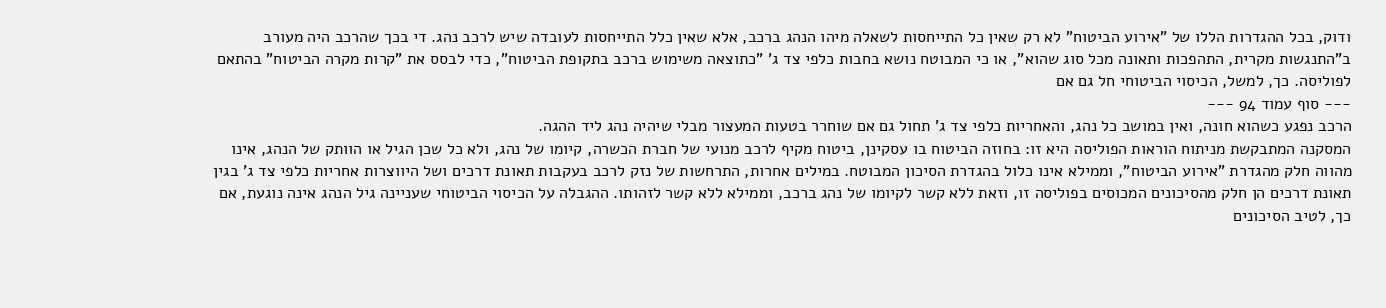ודוק, בכל ההגדרות הללו של "אירוע הביטוח" לא רק שאין כל התייחסות לשאלה מיהו הנהג ברכב, אלא שאין כלל התייחסות לעובדה שיש לרכב נהג. די בכך שהרכב היה מעורב ב"התנגשות מקרית, התהפכות ותאונה מכל סוג שהוא", או כי המבוטח נושא בחבות כלפי צד ג' "כתוצאה משימוש ברכב בתקופת הביטוח", כדי לבסס את "קרות מקרה הביטוח" בהתאם לפוליסה. כך, למשל, הכיסוי הביטוחי חל גם אם
--- סוף עמוד 94 ---
הרכב נפגע כשהוא חונה, ואין במושב כל נהג, והאחריות כלפי צד ג' תחול גם אם שוחרר בטעות המעצור מבלי שיהיה נהג ליד ההגה.
המסקנה המתבקשת מניתוח הוראות הפוליסה היא זו: בחוזה הביטוח בו עסקינן, ביטוח מקיף לרכב מנועי של חברת הכשרה, קיומו של נהג, ולא כל שכן הגיל או הוותק של הנהג, אינו מהווה חלק מהגדרת "אירוע הביטוח", וממילא אינו כלול בהגדרת הסיכון המבוטח. במילים אחרות, התרחשות של נזק לרכב בעקבות תאונת דרכים ושל היווצרות אחריות כלפי צד ג' בגין תאונת דרכים הן חלק מהסיכונים המכוסים בפוליסה זו, וזאת ללא קשר לקיומו של נהג ברכב, וממילא ללא קשר לזהותו. ההגבלה על הכיסוי הביטוחי שעניינה גיל הנהג אינה נוגעת, אם כך, לטיב הסיכונים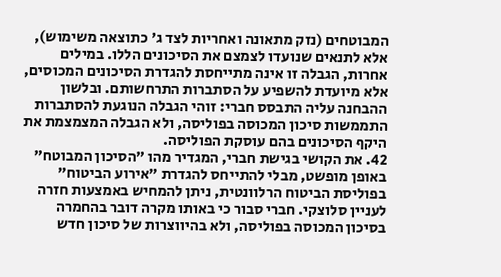המבוטחים (נזק מתאונה ואחריות לצד ג' כתוצאה משימוש), אלא לתנאים שנועדו לצמצם את הסיכונים הללו. במילים אחרות, הגבלה זו אינה מתייחסת להגדרת הסיכונים המכוסים, אלא מיועדת להשפיע על הסתברות התרחשותם. ובלשון ההבחנה עליה התבסס חברי: זוהי הגבלה הנוגעת להסתברות התממשות סיכון המכוסה בפוליסה, ולא הגבלה המצמצמת את היקף הסיכונים בהם עוסקת הפוליסה.
42. את הקושי בגישת חברי, המגדיר מהו "הסיכון המבוטח" באופן מופשט, מבלי להתייחס להגדרת "אירוע הביטוח" בפוליסת הביטוח הרלוונטית, ניתן להמחיש באמצעות חזרה לעניין סלוצקי. חברי סבור כי באותו מקרה דובר בהחמרה בסיכון המכוסה בפוליסה, ולא בהיווצרות של סיכון חדש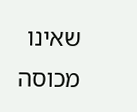שאינו מכוסה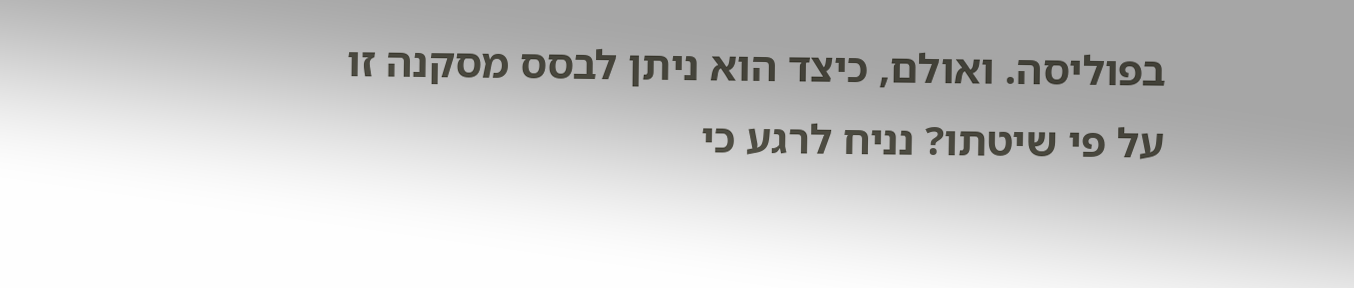בפוליסה. ואולם, כיצד הוא ניתן לבסס מסקנה זו על פי שיטתו? נניח לרגע כי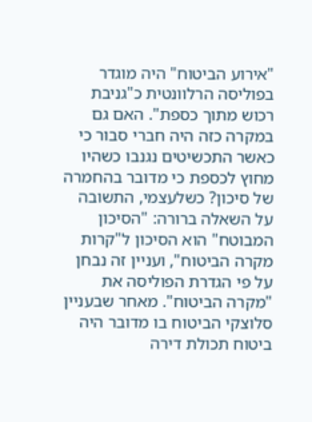"אירוע הביטוח" היה מוגדר בפוליסה הרלוונטית כ"גניבת רכוש מתוך כספת". האם גם במקרה כזה היה חברי סבור כי כאשר התכשיטים נגנבו כשהיו מחוץ לכספת כי מדובר בהחמרה של סיכון? כשלעצמי, התשובה על השאלה ברורה: "הסיכון המבוטח" הוא הסיכון ל"קרות מקרה הביטוח", ועניין זה נבחן על פי הגדרת הפוליסה את "מקרה הביטוח". מאחר שבעניין סלוצקי הביטוח בו מדובר היה ביטוח תכולת דירה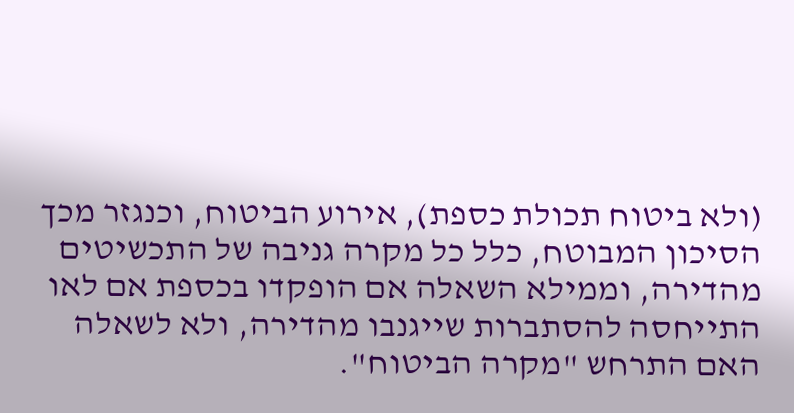(ולא ביטוח תכולת כספת), אירוע הביטוח, וכנגזר מכך הסיכון המבוטח, כלל כל מקרה גניבה של התכשיטים מהדירה, וממילא השאלה אם הופקדו בכספת אם לאו התייחסה להסתברות שייגנבו מהדירה, ולא לשאלה האם התרחש "מקרה הביטוח".